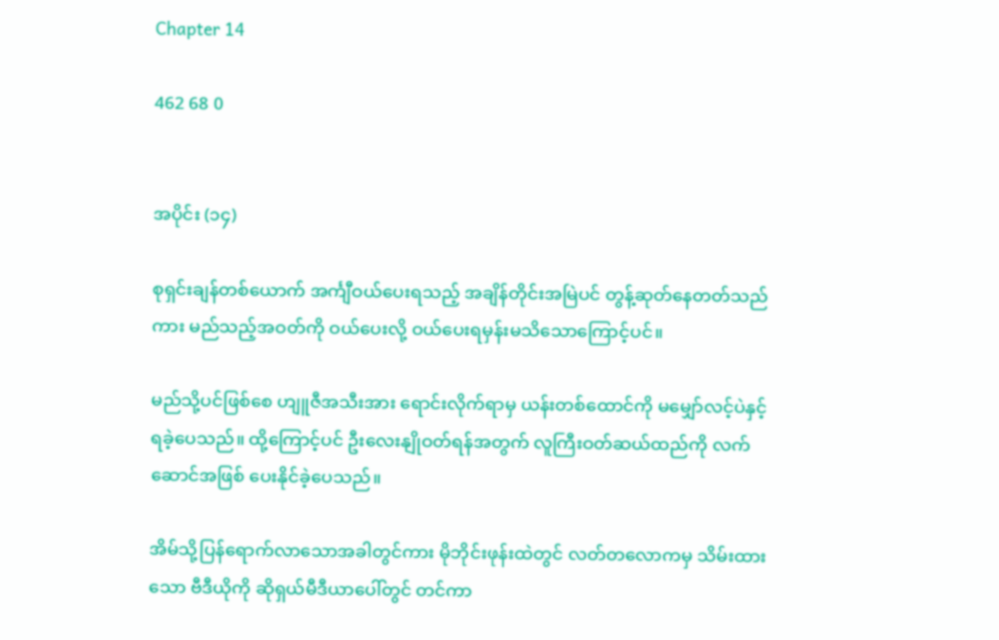Chapter 14

462 68 0


အပိုင်း (၁၄)

စုရှင်းချန်တစ်ယောက် အင်္ကျီဝယ်ပေးရသည့် အချိန်တိုင်းအမြဲပင် တွန့်ဆုတ်နေတတ်သည်ကား မည်သည့်အဝတ်ကို ဝယ်ပေးလို့ ဝယ်ပေးရမှန်းမသိသောကြောင့်ပင်။

မည်သို့ပင်ဖြစ်စေ ဟျူဇီအသီးအား ရောင်းလိုက်ရာမှ ယန်းတစ်ထောင်ကို မမျှော်လင့်ပဲနှင့် ရခဲ့ပေသည်။ ထို့ကြောင့်ပင် ဦးလေးနျိုဝတ်ရန်အတွက် လူကြီးဝတ်ဆယ်ထည်ကို လက်ဆောင်အဖြစ် ပေးနိုင်ခဲ့ပေသည်။

အိမ်သို့ပြန်ရောက်လာသောအခါတွင်ကား မိုဘိုင်းဖုန်းထဲတွင် လတ်တလောကမှ သိမ်းထားသော ဗီဒီယိုကို ဆိုရှယ်မီဒီယာပေါ်တွင် တင်ကာ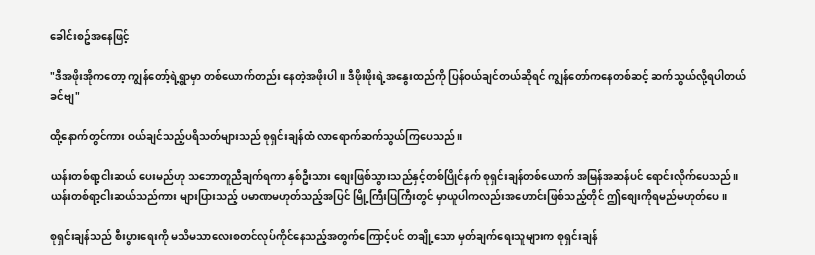ခေါင်းစဥ်အနေဖြင့်

"ဒီအဖိုးအိုကတော့ ကျွန်တော့်ရဲ့ရွာမှာ တစ်ယောက်တည်း နေတဲ့အဖိုးပါ။ ဒီဖိုးဖိုးရဲ့အနွေးထည်ကို ပြန်ဝယ်ချင်တယ်ဆိုရင် ကျွန်တော်ကနေတစ်ဆင့် ဆက်သွယ်လို့ရပါတယ်ခင်ဗျ"

ထို့နောက်တွင်ကား ဝယ်ချင်သည့်ပရိသတ်များသည် စုရှင်းချန်ထံ လာရောက်ဆက်သွယ်ကြပေသည်။

ယန်းတစ်ရာ့ငါးဆယ် ပေးမည်ဟု သဘောတူညီချက်ရကာ နှစ်ဦးသား စျေးဖြစ်သွားသည်နှင့်တစ်ပြိုင်နက် စုရှင်းချန်တစ်ယောက် အမြန်အဆန်ပင် ရောင်းလိုက်ပေသည်။ ယန်းတစ်ရာ့ငါးဆယ်သည်ကား များပြားသည့် ပမာဏမဟုတ်သည့်အပြင် မြို့ကြီးပြကြီးတွင် မှာယူပါကလည်းအဟောင်းဖြစ်သည့်တိုင် ဤစျေးကိုရမည်မဟုတ်ပေ။

စုရှင်းချန်သည် စီးပွားရေးကို မသိမသာလေးစတင်လုပ်ကိုင်နေသည့်အတွက်ကြောင့်ပင် တချို့သော မှတ်ချက်ရေးသူများက စုရှင်းချန်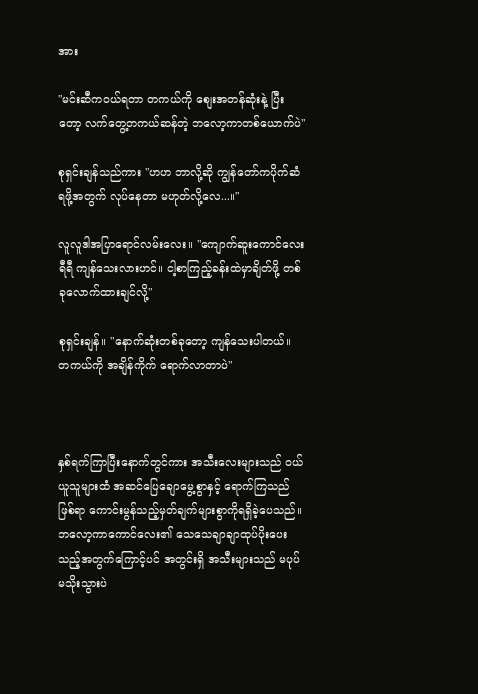အား

"မင်းဆီကဝယ်ရတာ တကယ်ကို စျေးအတန်ဆုံးနဲ့ ပြီးတော့ လက်တွေ့တကယ်ဆန်တဲ့ ဘလော့ကာတစ်ယောက်ပဲ"

စုရှင်းချန်သည်ကား "ဟဟ ဘာလို့ဆို ကျွန်တော်ကပိုက်ဆံရဖို့အတွက် လုပ်နေတာ မဟုတ်လို့လေ...။"

လူလူဒါအပြာရောင်လမ်းလေး။ "ကျောက်ဆူးကောင်လေး ရီရီ ကျန်သေးလားဟင်။ ငါ့စာကြည့်ခန်းထဲမှာချိတ်ဖို့ တစ်ခုလောက်ထားချင်လို့"

စုရှင်းချန်။ "နောက်ဆုံးတစ်ခုတော့ ကျန်သေးပါတယ်။ တကယ်ကို အချိန်ကိုက် ရောက်လာတာပဲ"



နှစ်ရက်ကြာပြီးနောက်တွင်ကား အသီးလေးများသည် ဝယ်ယူသူများထံ အဆင်ပြေချောမွေ့စွာနှင့် ရောက်ကြသည်ဖြစ်ရာ ကောင်းမွန်သည့်မှတ်ချက်များစွာကိုရရှိခဲ့ပေသည်။ ဘလော့ကာကောင်လေး၏ သေသေချာချာထုပ်ပိုးပေးသည့်အတွက်ကြောင့်ပင် အတွင်းရှိ အသီးများသည် မပုပ်မသိုးသွားပဲ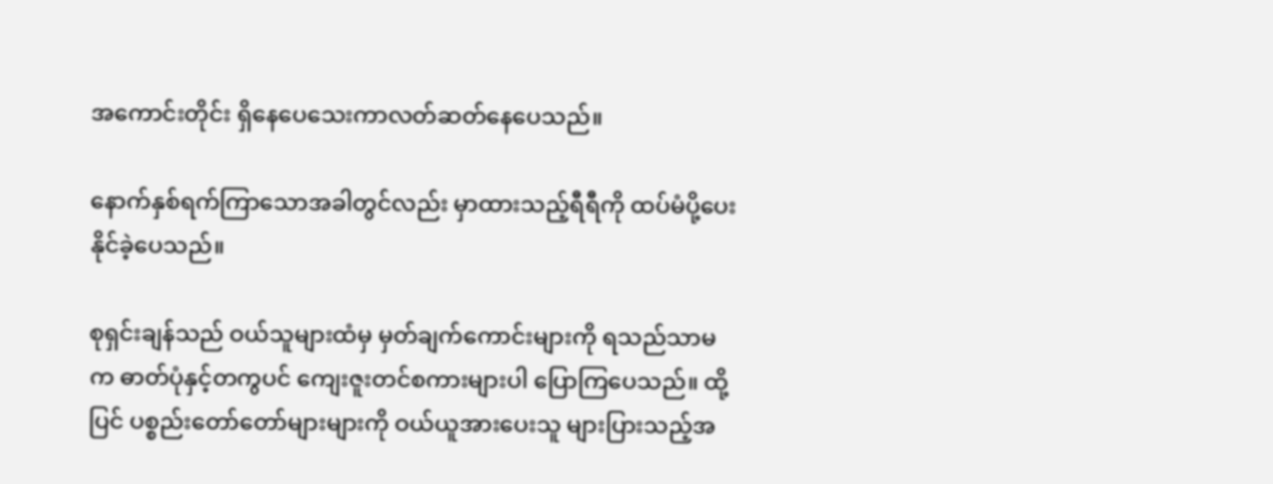အကောင်းတိုင်း ရှိနေပေသေးကာလတ်ဆတ်နေပေသည်။

နောက်နှစ်ရက်ကြာသောအခါတွင်လည်း မှာထားသည့်ရီရီကို ထပ်မံပို့ပေးနိုင်ခဲ့ပေသည်။

စုရှင်းချန်သည် ဝယ်သူများထံမှ မှတ်ချက်ကောင်းများကို ရသည်သာမက ဓာတ်ပုံနှင့်တကွပင် ကျေးဇူးတင်စကားများပါ ပြောကြပေသည်။ ထို့ပြင် ပစ္စည်းတော်တော်များများကို ဝယ်ယူအားပေးသူ များပြားသည့်အ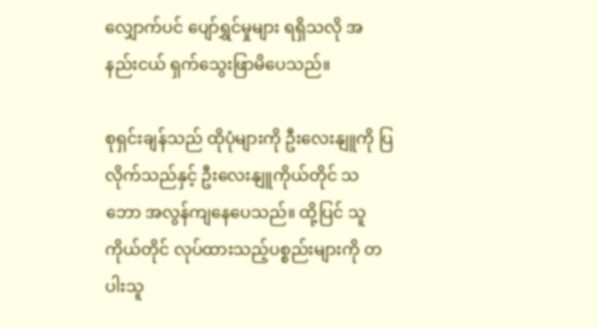လျှောက်ပင် ပျော်ရွှင်မှုများ ရရှိသလို အနည်းငယ် ရှက်သွေးဖြာမိပေသည်။

စုရှင်းချန်သည် ထိုပုံများကို ဦးလေးနျူကို ပြလိုက်သည်နှင့် ဦးလေးနျူကိုယ်တိုင် သဘော အလွန်ကျနေပေသည်။ ထို့ပြင် သူကိုယ်တိုင် လုပ်ထားသည့်ပစ္စည်းများကို တပါးသူ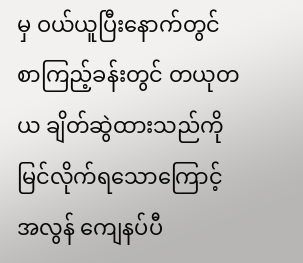မှ ဝယ်ယူပြီးနောက်တွင် စာကြည့်ခန်းတွင် တယုတယ ချိတ်ဆွဲထားသည်ကို မြင်လိုက်ရသောကြောင့် အလွန် ကျေနပ်ပီ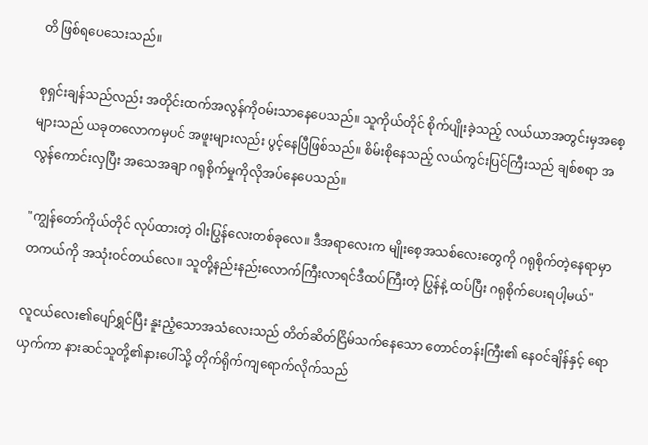တိ ဖြစ်ရပေသေးသည်။

စုရှင်းချန်သည်လည်း အတိုင်းထက်အလွန်ကိုဝမ်းသာနေပေသည်။ သူကိုယ်တိုင် စိုက်ပျိုးခဲ့သည့် လယ်ယာအတွင်းမှအစေ့များသည် ယခုတလောကမှပင် အဖူးများလည်း ပွင့်နေပြီဖြစ်သည်။ စိမ်းစိုနေသည့် လယ်ကွင်းပြင်ကြီးသည် ချစ်စရာ အလွန်ကောင်းလှပြီး အသေအချာ ဂရုစိုက်မှုကိုလိုအပ်နေပေသည်။

"ကျွန်တော်ကိုယ်တိုင် လုပ်ထားတဲ့ ဝါးပြွန်လေးတစ်ခုလေ။ ဒီအရာလေးက မျိုးစေ့အသစ်လေးတွေကို ဂရုစိုက်တဲ့နေရာမှာ တကယ်ကို အသုံးဝင်တယ်လေ။ သူတို့နည်းနည်းလောက်ကြီးလာရင်ဒီထပ်ကြီးတဲ့ ပြွန်နဲ့ ထပ်ပြီး ဂရုစိုက်ပေးရပါ့မယ်"

လူငယ်လေး၏ပျော်ရွှင်ပြီး နူးညံ့သောအသံလေးသည် တိတ်ဆိတ်ငြိမ်သက်နေသော တောင်တန်းကြီး၏ နေဝင်ချိန်နှင့် ရောယှက်ကာ နားဆင်သူတို့၏နားပေါ်သို့ တိုက်ရိုက်ကျရောက်လိုက်သည်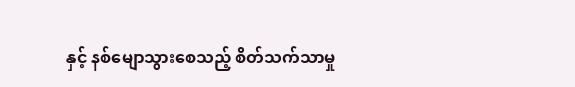နှင့် နစ်မျောသွားစေသည့် စိတ်သက်သာမှု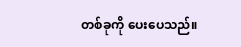တစ်ခုကို ပေးပေသည်။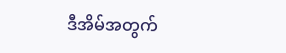ဒီအိမ်အတွက်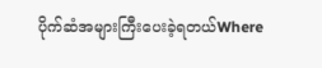ပိုက်ဆံအများကြီးပေးခဲ့ရတယ်Where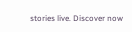stories live. Discover now